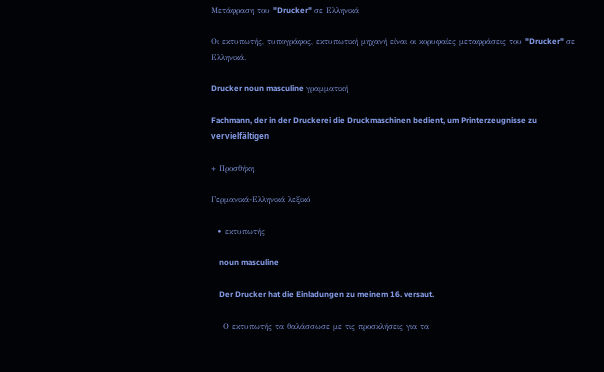Μετάφραση του "Drucker" σε Ελληνικά

Οι εκτυπωτής, τυπογράφος, εκτυπωτική μηχανή είναι οι κορυφαίες μεταφράσεις του "Drucker" σε Ελληνικά.

Drucker noun masculine γραμματική

Fachmann, der in der Druckerei die Druckmaschinen bedient, um Printerzeugnisse zu vervielfältigen

+ Προσθήκη

Γερμανικά-Ελληνικά λεξικό

  • εκτυπωτής

    noun masculine

    Der Drucker hat die Einladungen zu meinem 16. versaut.

    Ο εκτυπωτής τα θαλάσσωσε με τις προσκλήσεις για τα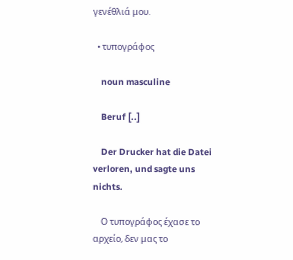γενέθλιά μου.

  • τυπογράφος

    noun masculine

    Beruf [..]

    Der Drucker hat die Datei verloren, und sagte uns nichts.

    Ο τυπογράφος έχασε το αρχείο, δεν μας το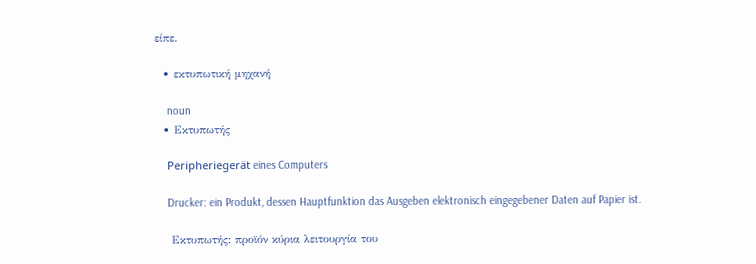είπε.

  • εκτυπωτική μηχανή

    noun
  • Εκτυπωτής

    Peripheriegerät eines Computers

    Drucker: ein Produkt, dessen Hauptfunktion das Ausgeben elektronisch eingegebener Daten auf Papier ist.

    Εκτυπωτής: προϊόν κύρια λειτουργία του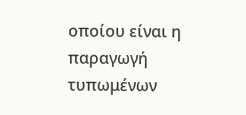οποίου είναι η παραγωγή τυπωμένων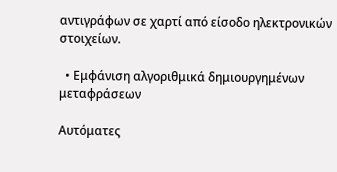αντιγράφων σε χαρτί από είσοδο ηλεκτρονικών στοιχείων.

  • Εμφάνιση αλγοριθμικά δημιουργημένων μεταφράσεων

Αυτόματες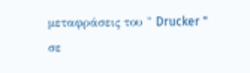μεταφράσεις του " Drucker " σε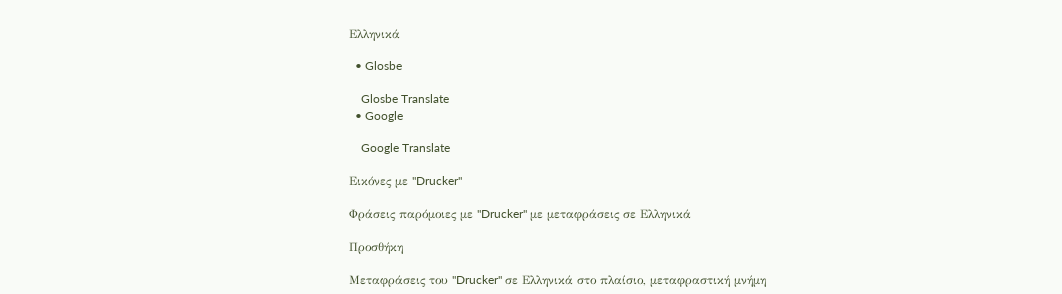Ελληνικά

  • Glosbe

    Glosbe Translate
  • Google

    Google Translate

Εικόνες με "Drucker"

Φράσεις παρόμοιες με "Drucker" με μεταφράσεις σε Ελληνικά

Προσθήκη

Μεταφράσεις του "Drucker" σε Ελληνικά στο πλαίσιο, μεταφραστική μνήμη